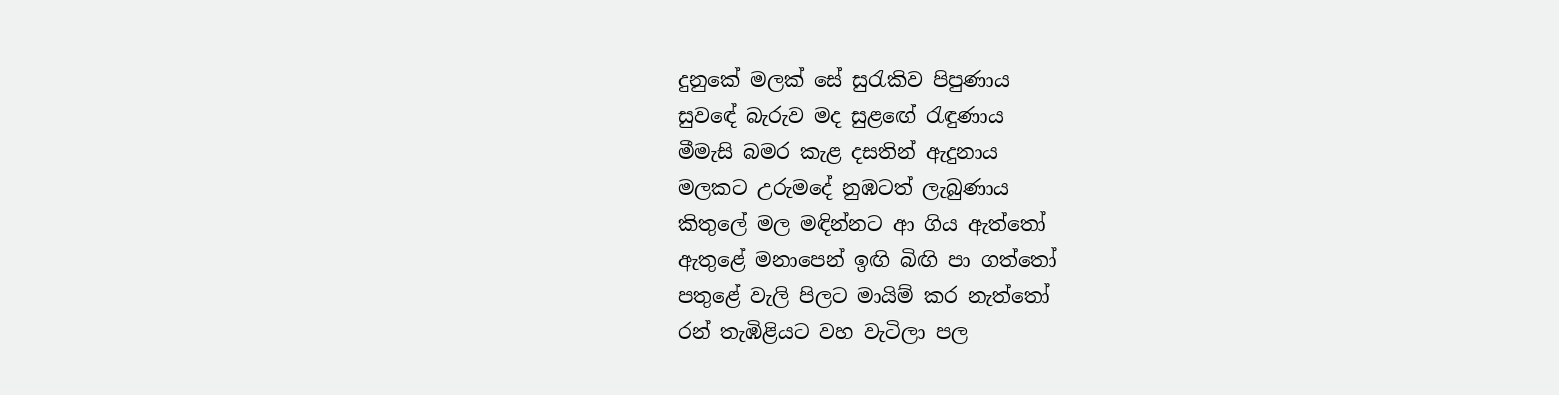දුනුකේ මලක් සේ සුරැකිව පිපුණාය
සුවඳේ බැරුව මද සුළඟේ රැඳුණාය
මීමැසි බමර කැළ දසතින් ඇදුනාය
මලකට උරුමදේ නුඹටත් ලැබුණාය
කිතුලේ මල මඳින්නට ආ ගිය ඇත්තෝ
ඇතුළේ මනාපෙන් ඉඟි බිඟි පා ගත්තෝ
පතුළේ වැලි පිලට මායිම් කර නැත්තෝ
රන් තැඹිළියට වහ වැටිලා පල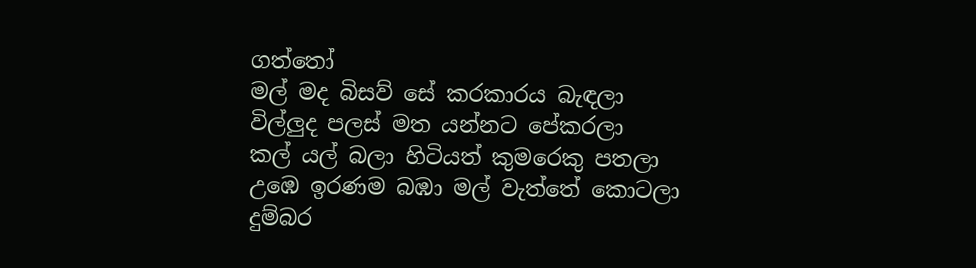ගත්තෝ
මල් මද බිසව් සේ කරකාරය බැඳලා
විල්ලුද පලස් මත යන්නට පේකරලා
කල් යල් බලා හිටියත් කුමරෙකු පතලා
උඹෙ ඉරණම බඹා මල් වැත්තේ කොටලා
දුම්බර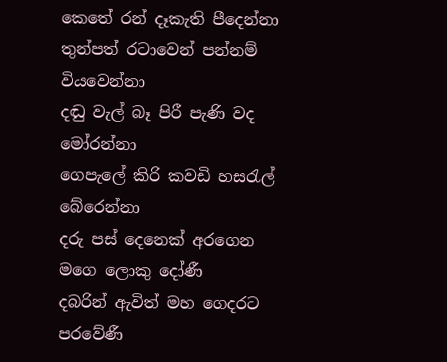කෙතේ රන් දෑකැති පීදෙන්නා
තුන්පත් රටාවෙන් පන්නම් වියවෙන්නා
දඬු වැල් බෑ පිරී පැණි වද මෝරන්නා
ගෙපැලේ කිරි කවඩි හසරැල් බේරෙන්නා
දරු පස් දෙනෙක් අරගෙන මගෙ ලොකු දෝණී
දබරින් ඇවිත් මහ ගෙදරට පරවේණී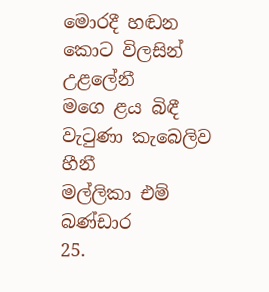මොරදී හඬන කොට විලසින් උළලේනී
මගෙ ළය බිඳී වැටුණා කැබෙලිව හීනී
මල්ලිකා එම් බණ්ඩාර
25.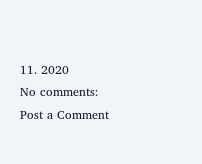11. 2020
No comments:
Post a Comment